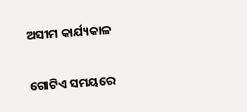ଅସୀମ କାର୍ଯ୍ୟକାଳ

ଗୋଟିଏ ସମୟରେ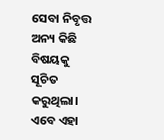ସେବା ନିବୃତ୍ତ ଅନ୍ୟ କିଛି ବିଷୟକୁ ସୂଚିତ କରୁଥିଲା। ଏବେ ଏହା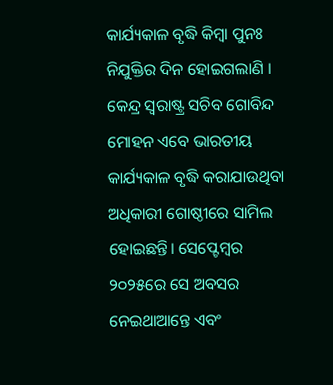କାର୍ଯ୍ୟକାଳ ବୃଦ୍ଧି କିମ୍ବା ପୁନଃ ନିଯୁକ୍ତିର ଦିନ ହୋଇଗଲାଣି । କେନ୍ଦ୍ର ସ୍ବରାଷ୍ଟ୍ର ସଚିବ ଗୋବିନ୍ଦ ମୋହନ ଏବେ ଭାରତୀୟ କାର୍ଯ୍ୟକାଳ ବୃଦ୍ଧି କରାଯାଉଥିବା ଅଧିକାରୀ ଗୋଷ୍ଠୀରେ ସାମିଲ ହୋଇଛନ୍ତି। ସେପ୍ଟେମ୍ବର ୨୦୨୫ରେ ସେ ଅବସର ନେଇଥାଆନ୍ତେ ଏବଂ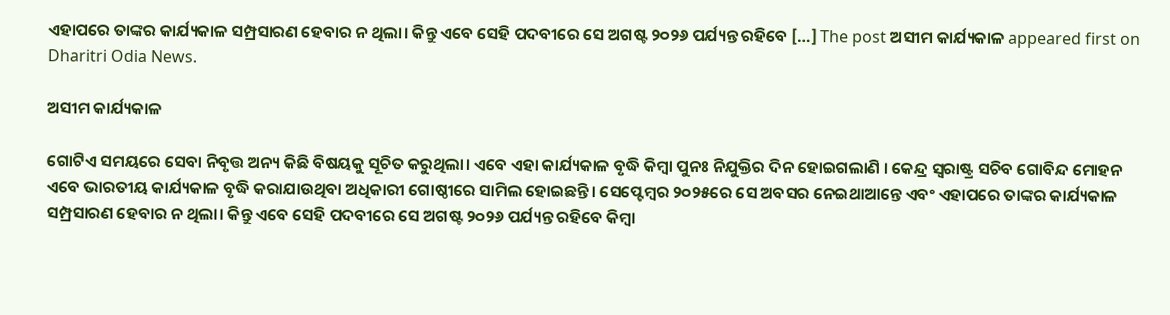ଏହାପରେ ତାଙ୍କର କାର୍ଯ୍ୟକାଳ ସମ୍ପ୍ରସାରଣ ହେବାର ନ ଥିଲା। କିନ୍ତୁ ଏବେ ସେହି ପଦବୀରେ ସେ ଅଗଷ୍ଟ ୨୦୨୬ ପର୍ଯ୍ୟନ୍ତ ରହିବେ […] The post ଅସୀମ କାର୍ଯ୍ୟକାଳ appeared first on Dharitri Odia News.

ଅସୀମ କାର୍ଯ୍ୟକାଳ

ଗୋଟିଏ ସମୟରେ ସେବା ନିବୃତ୍ତ ଅନ୍ୟ କିଛି ବିଷୟକୁ ସୂଚିତ କରୁଥିଲା। ଏବେ ଏହା କାର୍ଯ୍ୟକାଳ ବୃଦ୍ଧି କିମ୍ବା ପୁନଃ ନିଯୁକ୍ତିର ଦିନ ହୋଇଗଲାଣି । କେନ୍ଦ୍ର ସ୍ବରାଷ୍ଟ୍ର ସଚିବ ଗୋବିନ୍ଦ ମୋହନ ଏବେ ଭାରତୀୟ କାର୍ଯ୍ୟକାଳ ବୃଦ୍ଧି କରାଯାଉଥିବା ଅଧିକାରୀ ଗୋଷ୍ଠୀରେ ସାମିଲ ହୋଇଛନ୍ତି। ସେପ୍ଟେମ୍ବର ୨୦୨୫ରେ ସେ ଅବସର ନେଇଥାଆନ୍ତେ ଏବଂ ଏହାପରେ ତାଙ୍କର କାର୍ଯ୍ୟକାଳ ସମ୍ପ୍ରସାରଣ ହେବାର ନ ଥିଲା। କିନ୍ତୁ ଏବେ ସେହି ପଦବୀରେ ସେ ଅଗଷ୍ଟ ୨୦୨୬ ପର୍ଯ୍ୟନ୍ତ ରହିବେ କିମ୍ବା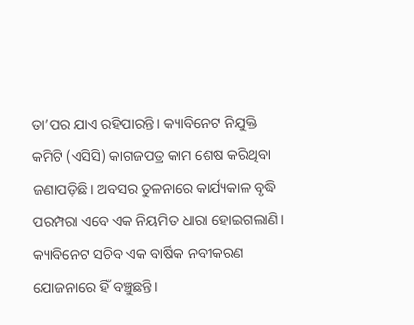ତା’ପର ଯାଏ ରହିପାରନ୍ତି। କ୍ୟାବିନେଟ ନିଯୁକ୍ତି କମିଟି (ଏସିସି) କାଗଜପତ୍ର କାମ ଶେଷ କରିଥିବା ଜଣାପଡ଼ିଛି। ଅବସର ତୁଳନାରେ କାର୍ଯ୍ୟକାଳ ବୃଦ୍ଧି ପରମ୍ପରା ଏବେ ଏକ ନିୟମିତ ଧାରା ହୋଇଗଲାଣି। କ୍ୟାବିନେଟ ସଚିବ ଏକ ବାର୍ଷିକ ନବୀକରଣ ଯୋଜନାରେ ହିଁ ବଞ୍ଚୁଛନ୍ତି।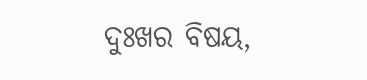ଦୁଃଖର ବିଷୟ,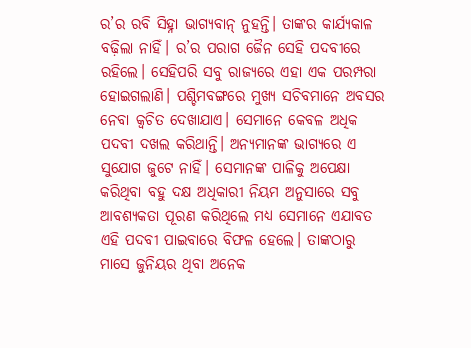ର’ର ରବି ସିହ୍ନା ଭାଗ୍ୟବାନ୍‌ ନୁହନ୍ତି। ତାଙ୍କର କାର୍ଯ୍ୟକାଳ ବଢ଼ିଲା ନାହିଁ। ର’ର ପରାଗ ଜୈନ ସେହି ପଦବୀରେ ରହିଲେ। ସେହିପରି ସବୁ ରାଜ୍ୟରେ ଏହା ଏକ ପରମ୍ପରା ହୋଇଗଲାଣି। ପଶ୍ଚିମବଙ୍ଗରେ ମୁଖ୍ୟ ସଚିବମାନେ ଅବସର ନେବା କ୍ୱଚିତ ଦେଖାଯାଏ। ସେମାନେ କେବଳ ଅଧିକ ପଦବୀ ଦଖଲ କରିଥାନ୍ତି। ଅନ୍ୟମାନଙ୍କ ଭାଗ୍ୟରେ ଏ ସୁଯୋଗ ଜୁଟେ ନାହିଁ। ସେମାନଙ୍କ ପାଳିକୁ ଅପେକ୍ଷା କରିଥିବା ବହୁ ଦକ୍ଷ ଅଧିକାରୀ ନିୟମ ଅନୁସାରେ ସବୁ ଆବଶ୍ୟକତା ପୂରଣ କରିଥିଲେ ମଧ୍ୟ ସେମାନେ ଏଯାବତ ଏହି ପଦବୀ ପାଇବାରେ ବିଫଳ ହେଲେ। ତାଙ୍କଠାରୁ ମାସେ ଜୁନିୟର ଥିବା ଅନେକ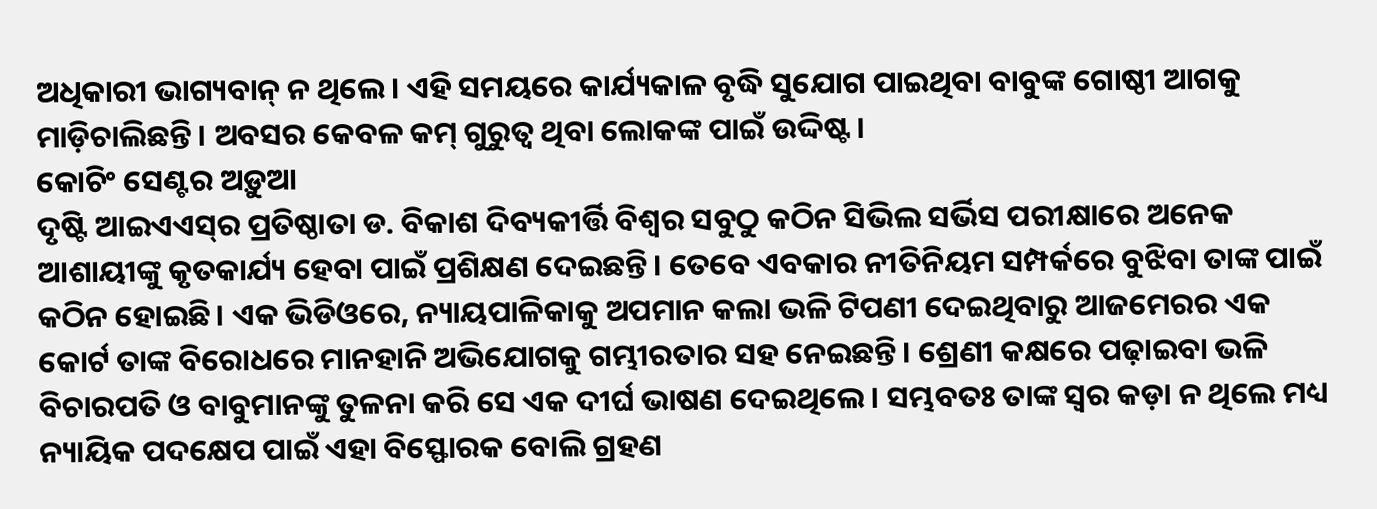ଅଧିକାରୀ ଭାଗ୍ୟବାନ୍‌ ନ ଥିଲେ। ଏହି ସମୟରେ କାର୍ଯ୍ୟକାଳ ବୃଦ୍ଧି ସୁଯୋଗ ପାଇଥିବା ବାବୁଙ୍କ ଗୋଷ୍ଠୀ ଆଗକୁ ମାଡ଼ିଚାଲିଛନ୍ତି। ଅବସର କେବଳ କମ୍‌ ଗୁରୁତ୍ୱ ଥିବା ଲୋକଙ୍କ ପାଇଁ ଉଦ୍ଦିଷ୍ଟ।
କୋଚିଂ ସେଣ୍ଟର ଅଡ଼ୁଆ
ଦୃଷ୍ଟି ଆଇଏଏସ୍‌ର ପ୍ରତିଷ୍ଠାତା ଡ. ବିକାଶ ଦିବ୍ୟକୀର୍ତ୍ତି ବିଶ୍ୱର ସବୁଠୁ କଠିନ ସିଭିଲ ସର୍ଭିସ ପରୀକ୍ଷାରେ ଅନେକ ଆଶାୟୀଙ୍କୁ କୃତକାର୍ଯ୍ୟ ହେବା ପାଇଁ ପ୍ରଶିକ୍ଷଣ ଦେଇଛନ୍ତି। ତେବେ ଏବକାର ନୀତିନିୟମ ସମ୍ପର୍କରେ ବୁଝିବା ତାଙ୍କ ପାଇଁ କଠିନ ହୋଇଛି। ଏକ ଭିଡିଓରେ, ନ୍ୟାୟପାଳିକାକୁ ଅପମାନ କଲା ଭଳି ଟିପଣୀ ଦେଇଥିବାରୁ ଆଜମେରର ଏକ କୋର୍ଟ ତାଙ୍କ ବିରୋଧରେ ମାନହାନି ଅଭିଯୋଗକୁ ଗମ୍ଭୀରତାର ସହ ନେଇଛନ୍ତି। ଶ୍ରେଣୀ କକ୍ଷରେ ପଢ଼ାଇବା ଭଳି ବିଚାରପତି ଓ ବାବୁମାନଙ୍କୁ ତୁଳନା କରି ସେ ଏକ ଦୀର୍ଘ ଭାଷଣ ଦେଇଥିଲେ। ସମ୍ଭବତଃ ତାଙ୍କ ସ୍ବର କଡ଼ା ନ ଥିଲେ ମଧ୍ୟ ନ୍ୟାୟିକ ପଦକ୍ଷେପ ପାଇଁ ଏହା ବିସ୍ଫୋରକ ବୋଲି ଗ୍ରହଣ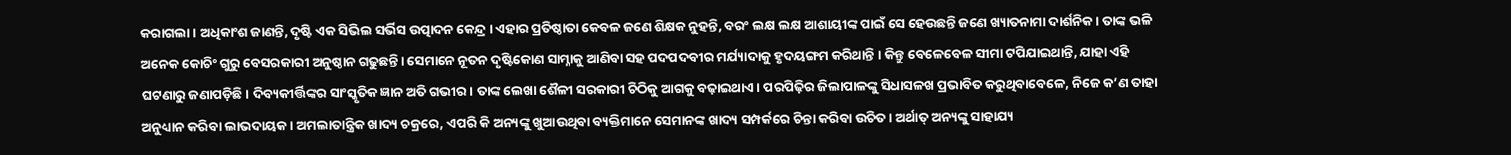କରାଗଲା। ଅଧିକାଂଶ ଜାଣନ୍ତି, ଦୃଷ୍ଟି ଏକ ସିଭିଲ ସର୍ଭିସ ଉତ୍ପାଦନ କେନ୍ଦ୍ର । ଏହାର ପ୍ରତିଷ୍ଠାତା କେବଳ ଜଣେ ଶିକ୍ଷକ ନୁହନ୍ତି, ବରଂ ଲକ୍ଷ ଲକ୍ଷ ଆଶାୟୀଙ୍କ ପାଇଁ ସେ ହେଉଛନ୍ତି ଜଣେ ଖ୍ୟାତନାମା ଦାର୍ଶନିକ। ତାଙ୍କ ଭଳି ଅନେକ କୋଚିଂ ଗୁରୁ ବେସରକାରୀ ଅନୁଷ୍ଠାନ ଗଢୁଛନ୍ତି। ସେମାନେ ନୂତନ ଦୃଷ୍ଟିକୋଣ ସାମ୍ନାକୁ ଆଣିବା ସହ ପଦପଦବୀର ମର୍ଯ୍ୟାଦାକୁ ହୃଦୟଙ୍ଗମ କରିଥାନ୍ତି । କିନ୍ତୁ ବେଳେବେଳ ସୀମା ଟପିଯାଇଥାନ୍ତି, ଯାହା ଏହି ଘଟଣାରୁ ଜଣାପଡ଼ିଛି। ଦିବ୍ୟକୀର୍ତ୍ତିଙ୍କର ସାଂସ୍କୃତିକ ଜ୍ଞାନ ଅତି ଗଭୀର। ତାଙ୍କ ଲେଖା ଶୈଳୀ ସରକାରୀ ଚିଠିକୁ ଆଗକୁ ବଢ଼ାଇଥାଏ। ପରପିଢ଼ିର ଜିଲାପାଳଙ୍କୁ ସିଧାସଳଖ ପ୍ରଭାବିତ କରୁଥିବାବେଳେ, ନିଜେ କ’ଣ ତାହା ଅନୁଧ୍ୟାନ କରିବା ଲାଭଦାୟକ। ଅମଲାତାନ୍ତ୍ରିକ ଖାଦ୍ୟ ଚକ୍ରରେ, ଏପରି କି ଅନ୍ୟଙ୍କୁ ଖୁଆଉଥିବା ବ୍ୟକ୍ତିମାନେ ସେମାନଙ୍କ ଖାଦ୍ୟ ସମ୍ପର୍କରେ ଚିନ୍ତା କରିବା ଉଚିତ। ଅର୍ଥାତ୍‌ ଅନ୍ୟଙ୍କୁ ସାହାଯ୍ୟ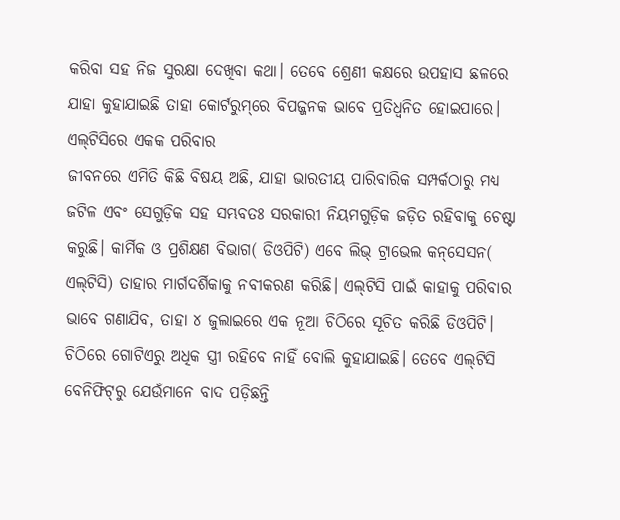କରିବା ସହ ନିଜ ସୁରକ୍ଷା ଦେଖିବା କଥା। ତେବେ ଶ୍ରେଣୀ କକ୍ଷରେ ଉପହାସ ଛଳରେ ଯାହା କୁହାଯାଇଛି ତାହା କୋର୍ଟରୁମ୍‌ରେ ବିପଜ୍ଜନକ ଭାବେ ପ୍ରତିଧ୍ୱନିତ ହୋଇପାରେ।
ଏଲ୍‌ଟିସିରେ ଏକକ ପରିବାର
ଜୀବନରେ ଏମିତି କିଛି ବିଷୟ ଅଛି, ଯାହା ଭାରତୀୟ ପାରିବାରିକ ସମ୍ପର୍କଠାରୁ ମଧ୍ୟ ଜଟିଳ ଏବଂ ସେଗୁଡ଼ିକ ସହ ସମ୍ଭବତଃ ସରକାରୀ ନିୟମଗୁଡ଼ିକ ଜଡ଼ିତ ରହିବାକୁ ଚେଷ୍ଟା କରୁଛି। କାର୍ମିକ ଓ ପ୍ରଶିକ୍ଷଣ ବିଭାଗ( ଡିଓପିଟି) ଏବେ ଲିଭ୍‌ ଟ୍ରାଭେଲ କନ୍‌ସେସନ( ଏଲ୍‌ଟିସି) ତାହାର ମାର୍ଗଦର୍ଶିକାକୁ ନବୀକରଣ କରିଛି। ଏଲ୍‌ଟିସି ପାଇଁ କାହାକୁ ପରିବାର ଭାବେ ଗଣାଯିବ, ତାହା ୪ ଜୁଲାଇରେ ଏକ ନୂଆ ଚିଠିରେ ସୂଚିତ କରିଛି ଡିଓପିଟି। ଚିଠିରେ ଗୋଟିଏରୁ ଅଧିକ ସ୍ତ୍ରୀ ରହିବେ ନାହିଁ ବୋଲି କୁହାଯାଇଛି। ତେବେ ଏଲ୍‌ଟିସି ବେନିଫିଟ୍‌ରୁ ଯେଉଁମାନେ ବାଦ ପଡ଼ିଛନ୍ତି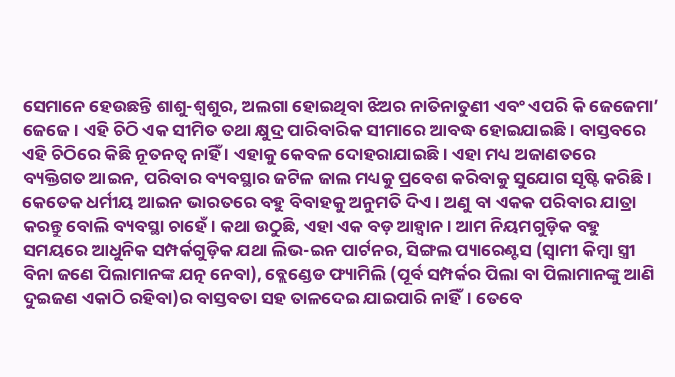ସେମାନେ ହେଉଛନ୍ତି ଶାଶୁ-ଶ୍ୱଶୁର, ଅଲଗା ହୋଇଥିବା ଝିଅର ନାତିନାତୁଣୀ ଏବଂ ଏପରି କି ଜେଜେମା’ ଜେଜେ। ଏହି ଚିଠି ଏକ ସୀମିତ ତଥା କ୍ଷୁଦ୍ର ପାରିବାରିକ ସୀମାରେ ଆବଦ୍ଧ ହୋଇଯାଇଛି। ବାସ୍ତବରେ ଏହି ଚିଠିରେ କିଛି ନୂତନତ୍ୱ ନାହିଁ । ଏହାକୁ କେବଳ ଦୋହରାଯାଇଛି। ଏହା ମଧ୍ୟ ଅଜାଣତରେ ବ୍ୟକ୍ତିଗତ ଆଇନ, ପରିବାର ବ୍ୟବସ୍ଥାର ଜଟିଳ ଜାଲ ମଧ୍ୟକୁ ପ୍ରବେଶ କରିବାକୁ ସୁଯୋଗ ସୃଷ୍ଟି କରିଛି। କେତେକ ଧର୍ମୀୟ ଆଇନ ଭାରତରେ ବହୁ ବିବାହକୁ ଅନୁମତି ଦିଏ। ଅଣୁ ବା ଏକକ ପରିବାର ଯାତ୍ରା କରନ୍ତୁ ବୋଲି ବ୍ୟବସ୍ଥା ଚାହେଁ। କଥା ଉଠୁଛି, ଏହା ଏକ ବଡ଼ ଆହ୍ବାନ । ଆମ ନିୟମଗୁଡ଼ିକ ବହୁ ସମୟରେ ଆଧୁନିକ ସମ୍ପର୍କଗୁଡ଼ିକ ଯଥା ଲିଭ-ଇନ ପାର୍ଟନର, ସିଙ୍ଗଲ ପ୍ୟାରେଣ୍ଟସ (ସ୍ବାମୀ କିମ୍ବା ସ୍ତ୍ରୀ ବିନା ଜଣେ ପିଲାମାନଙ୍କ ଯତ୍ନ ନେବା), ବ୍ଲେଣ୍ଡେଡ ଫ୍ୟାମିଲି (ପୂର୍ବ ସମ୍ପର୍କର ପିଲା ବା ପିଲାମାନଙ୍କୁ ଆଣି ଦୁଇଜଣ ଏକାଠି ରହିବା)ର ବାସ୍ତବତା ସହ ତାଳଦେଇ ଯାଇପାରି ନାହିଁ। ତେବେ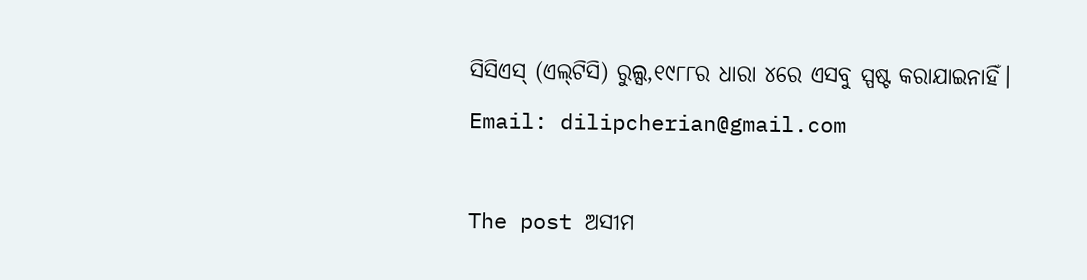ସିସିଏସ୍‌ (ଏଲ୍‌ଟିସି) ରୁଲ୍ସ,୧୯୮୮ର ଧାରା ୪ରେ ଏସବୁ ସ୍ପଷ୍ଟ କରାଯାଇନାହିଁ।
Email: dilipcherian@gmail.com

The post ଅସୀମ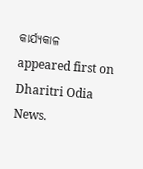କାର୍ଯ୍ୟକାଳ appeared first on Dharitri Odia News.